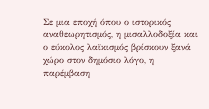Σε μια εποχή όπου ο ιστορικός αναθεωρητισμός, η μισαλλοδοξία και ο εύκολος λαϊκισμός βρίσκουν ξανά χώρο στον δημόσιο λόγο, η παρέμβαση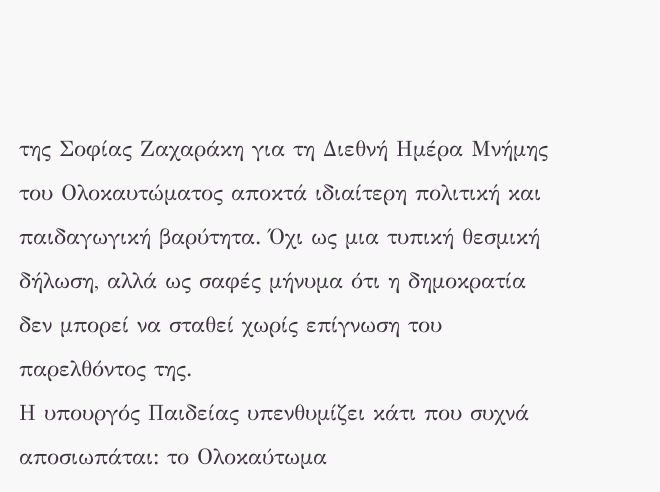της Σοφίας Ζαχαράκη για τη Διεθνή Ημέρα Μνήμης του Ολοκαυτώματος αποκτά ιδιαίτερη πολιτική και παιδαγωγική βαρύτητα. Όχι ως μια τυπική θεσμική δήλωση, αλλά ως σαφές μήνυμα ότι η δημοκρατία δεν μπορεί να σταθεί χωρίς επίγνωση του παρελθόντος της.
Η υπουργός Παιδείας υπενθυμίζει κάτι που συχνά αποσιωπάται: το Ολοκαύτωμα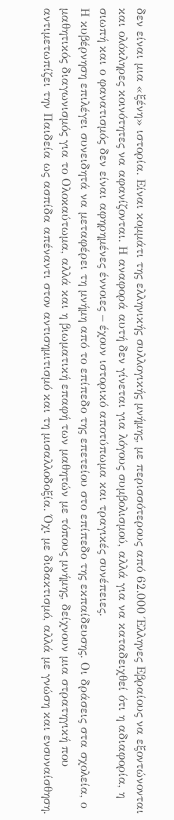δεν είναι μια «ξένη» ιστορία. Είναι κομμάτι της ελληνικής συλλογικής μνήμης, με περισσότερους από 62.000 Έλληνες Εβραίους να εξοντώνονται και ολόκληρες κοινότητες να αφανίζονται. Η αναφορά αυτή δεν γίνεται για λόγους συμβολισμού, αλλά για να καταδειχθεί ότι η αδιαφορία, η σιωπή και ο φανατισμός δεν είναι αφηρημένες έννοιες – έχουν ιστορικό αποτύπωμα και τραγικές συνέπειες.
Η κυβέρνηση επιλέγει συνειδητά να μεταφέρει τη μνήμη από το επίπεδο της επετείου στο επίπεδο της εκπαίδευσης. Οι δράσεις στα σχολεία, ο μαθητικός διαγωνισμός για το Ολοκαύτωμα, αλλά και η βιωματική επαφή των μαθητών με τόπους μνήμης, δείχνουν μια στρατηγική που αντιμετωπίζει την Παιδεία ως ασπίδα απέναντι στον αντισημιτισμό και τη μισαλλοδοξία. Όχι με διδακτισμό, αλλά με γνώση και ενσυναίσθηση.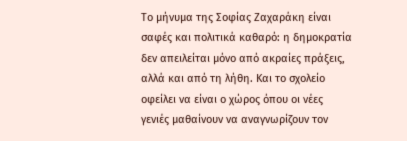Το μήνυμα της Σοφίας Ζαχαράκη είναι σαφές και πολιτικά καθαρό: η δημοκρατία δεν απειλείται μόνο από ακραίες πράξεις, αλλά και από τη λήθη. Και το σχολείο οφείλει να είναι ο χώρος όπου οι νέες γενιές μαθαίνουν να αναγνωρίζουν τον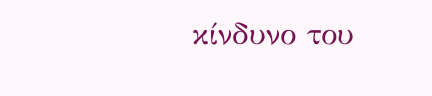κίνδυνο του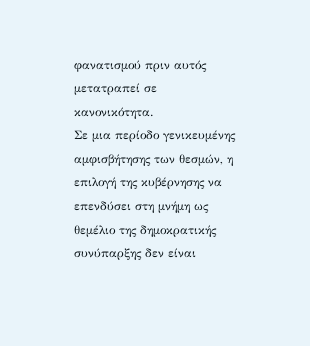φανατισμού πριν αυτός μετατραπεί σε κανονικότητα.
Σε μια περίοδο γενικευμένης αμφισβήτησης των θεσμών, η επιλογή της κυβέρνησης να επενδύσει στη μνήμη ως θεμέλιο της δημοκρατικής συνύπαρξης δεν είναι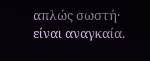απλώς σωστή· είναι αναγκαία.